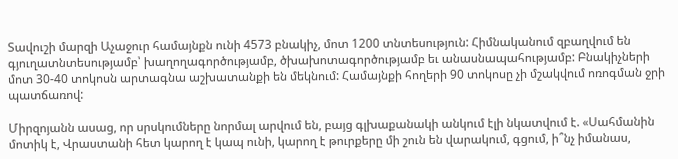Տավուշի մարզի Աչաջուր համայնքն ունի 4573 բնակիչ, մոտ 1200 տնտեսություն: Հիմնականում զբաղվում են գյուղատնտեսությամբ՝ խաղողագործությամբ, ծխախոտագործությամբ եւ անասնապահությամբ: Բնակիչների մոտ 30-40 տոկոսն արտագնա աշխատանքի են մեկնում: Համայնքի հողերի 90 տոկոսը չի մշակվում ոռոգման ջրի պատճառով:

Միրզոյանն ասաց, որ սրսկումները նորմալ արվում են, բայց գլխաքանակի անկում էլի նկատվում է. «Սահմանին մոտիկ է, Վրաստանի հետ կարող է կապ ունի, կարող է թուրքերը մի շուն են վարակում, գցում, ի՞նչ իմանաս,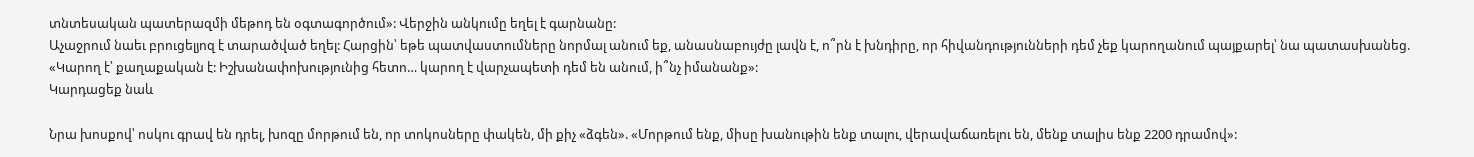տնտեսական պատերազմի մեթոդ են օգտագործում»: Վերջին անկումը եղել է գարնանը:
Աչաջրում նաեւ բրուցելյոզ է տարածված եղել: Հարցին՝ եթե պատվաստումները նորմալ անում եք, անասնաբույժը լավն է, ո՞րն է խնդիրը, որ հիվանդությունների դեմ չեք կարողանում պայքարել՝ նա պատասխանեց. «Կարող է՝ քաղաքական է: Իշխանափոխությունից հետո… կարող է վարչապետի դեմ են անում, ի՞նչ իմանանք»:
Կարդացեք նաև

Նրա խոսքով՝ ոսկու գրավ են դրել, խոզը մորթում են, որ տոկոսները փակեն, մի քիչ «ձգեն». «Մորթում ենք, միսը խանութին ենք տալու, վերավաճառելու են, մենք տալիս ենք 2200 դրամով»: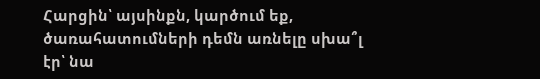Հարցին՝ այսինքն, կարծում եք, ծառահատումների դեմն առնելը սխա՞լ էր՝ նա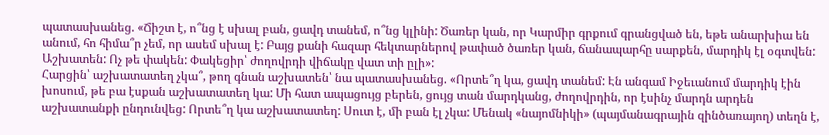պատասխանեց. «Ճիշտ է, ո՞նց է սխալ բան, ցավդ տանեմ, ո՞նց կլինի: Ծառեր կան, որ Կարմիր գրքում գրանցված են, եթե անարխիա են անում, հո հիմա՞ր չեմ, որ ասեմ սխալ է: Բայց քանի հազար հեկտարներով թափած ծառեր կան, ճանապարհը սարքեն, մարդիկ էլ օգտվեն: Աշխատեն: Ոչ թե փակեն: Փակեցիր՝ ժողովրդի վիճակը վատ տի ըլի»:
Հարցին՝ աշխատատեղ չկա՞, թող գնան աշխատեն՝ նա պատասխանեց. «Որտե՞ղ կա, ցավդ տանեմ: Էն անգամ Իջեւանում մարդիկ էին խոսում, թե բա էսքան աշխատատեղ կա: Մի հատ ապացույց բերեն, ցույց տան մարդկանց, ժողովրդին, որ էսինչ մարդն արդեն աշխատանքի ընդունվեց: Որտե՞ղ կա աշխատատեղ: Սուտ է, մի բան էլ չկա: Մենակ «նայոմնիկի» (պայմանագրային զինծառայող) տեղն է,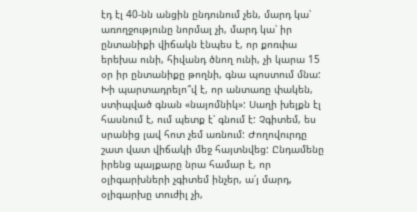էդ էլ 40-նն անցին ընդունում չեն, մարդ կա՝ առողջությունը նորմալ չի, մարդ կա՝ իր ընտանիքի վիճակն էնպես է, որ քոռփա երեխա ունի, հիվանդ ծնող ունի, չի կարա 15 օր իր ընտանիքը թողնի, գնա պոստում մնա: Խի պարտադրելո՞վ է, որ անտառը փակեն, ստիպված գնան «նայոմնիկ»: Սաղի խելքն էլ հասնում է, ում պետք է՝ գնում է: Չգիտեմ, ես սրանից լավ հոտ չեմ առնում: Ժողովուրդը շատ վատ վիճակի մեջ հայտնվեց: Ընդամենը իրենց պայքարը նրա համար է, որ օլիգարխների չգիտեմ ինչեր, ա՛յ մարդ, օլիգարխը տուժիլ չի,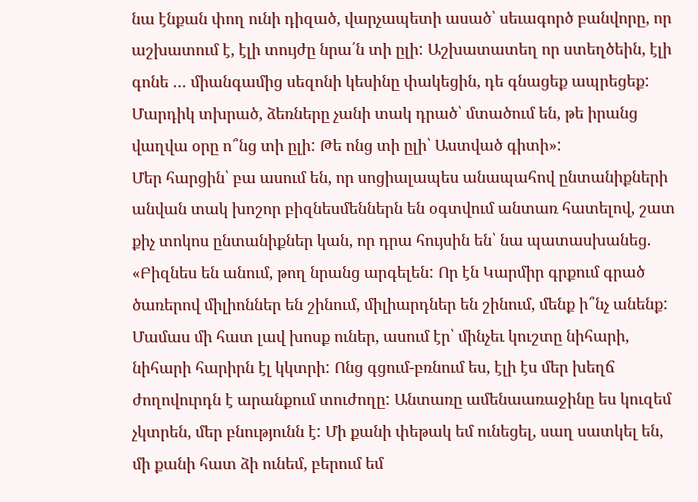նա էնքան փող ունի դիզած, վարչապետի ասած՝ սեւագործ բանվորը, որ աշխատում է, էլի տույժը նրա՛ն տի ըլի: Աշխատատեղ որ ստեղծեին, էլի գոնե … միանգամից սեզոնի կեսինը փակեցին, դե գնացեք ապրեցեք: Մարդիկ տխրած, ձեռները չանի տակ դրած՝ մտածում են, թե իրանց վաղվա օրը ո՞նց տի ըլի: Թե ոնց տի ըլի՝ Աստված գիտի»:
Մեր հարցին՝ բա ասում են, որ սոցիալապես անապահով ընտանիքների անվան տակ խոշոր բիզնեսմեններն են օգտվում անտառ հատելով, շատ քիչ տոկոս ընտանիքներ կան, որ դրա հույսին են՝ նա պատասխանեց. «Բիզնես են անում, թող նրանց արգելեն: Որ էն Կարմիր գրքում գրած ծառերով միլիոններ են շինում, միլիարդներ են շինում, մենք ի՞նչ անենք: Մամաս մի հատ լավ խոսք ուներ, ասում էր՝ մինչեւ կուշտը նիհարի, նիհարի հարիրն էլ կկտրի: Ոնց գցում-բռնում ես, էլի էս մեր խեղճ ժողովուրդն է արանքում տուժողը: Անտառը ամենաառաջինը ես կուզեմ չկտրեն, մեր բնությունն է: Մի քանի փեթակ եմ ունեցել, սաղ սատկել են, մի քանի հատ ձի ունեմ, բերում եմ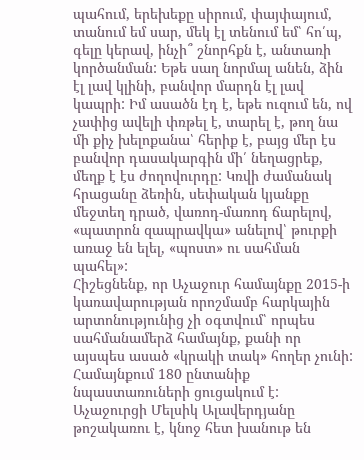պահում, երեխեքը սիրում, փայփայում, տանում եմ սար, մեկ էլ տենում եմ՝ հո՛պ, գելը կերավ, ինչի՞ շնորհքն է, անտառի կործանման: Եթե սաղ նորմալ անեն, ձին էլ լավ կլինի, բանվոր մարդն էլ լավ կապրի: Իմ ասածն էդ է, եթե ուզում են, ով չափից ավելի փռթել է, տարել է, թող նա մի քիչ խելոքանա՝ հերիք է, բայց մեր էս բանվոր դասակարգին մի՛ նեղացրեք, մեղք է էս ժողովուրդը: Կռվի ժամանակ հրացանը ձեռին, սեփական կյանքը մեջտեղ դրած, վառոդ-մառոդ ճարելով, «պատրոն զապրավկա» անելով՝ թուրքի առաջ են ելել, «պոստ» ու սահման պահել»:
Հիշեցնենք, որ Աչաջուր համայնքը 2015-ի կառավարության որոշմամբ հարկային արտոնությունից չի օգտվում՝ որպես սահմանամերձ համայնք, քանի որ այսպես ասած «կրակի տակ» հողեր չունի: Համայնքում 180 ընտանիք նպաստառուների ցուցակում է: Աչաջուրցի Մելսիկ Ալավերդյանը թոշակառու է, կնոջ հետ խանութ են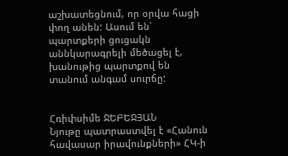աշխատեցնում, որ օրվա հացի փող անեն: Ասում են՝ պարտքերի ցուցակն աննկարագրելի մեծացել է, խանութից պարտքով են տանում անգամ սուրճը:


Հռիփսիմե ՋԵԲԵՋՅԱՆ
Նյութը պատրաստվել է «Հանուն հավասար իրավունքների» ՀԿ-ի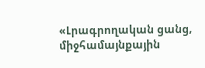«Լրագրողական ցանց, միջհամայնքային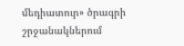մեդիատուր» ծրագրի շրջանակներում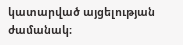կատարված այցելության ժամանակ։